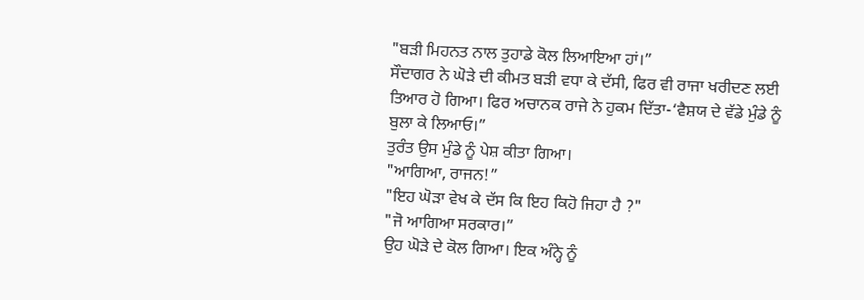"ਬੜੀ ਮਿਹਨਤ ਨਾਲ ਤੁਹਾਡੇ ਕੋਲ ਲਿਆਇਆ ਹਾਂ।”
ਸੌਦਾਗਰ ਨੇ ਘੋੜੇ ਦੀ ਕੀਮਤ ਬੜੀ ਵਧਾ ਕੇ ਦੱਸੀ, ਫਿਰ ਵੀ ਰਾਜਾ ਖਰੀਦਣ ਲਈ ਤਿਆਰ ਹੋ ਗਿਆ। ਫਿਰ ਅਚਾਨਕ ਰਾਜੇ ਨੇ ਹੁਕਮ ਦਿੱਤਾ-‘ਵੈਸ਼ਯ ਦੇ ਵੱਡੇ ਮੁੰਡੇ ਨੂੰ ਬੁਲਾ ਕੇ ਲਿਆਓ।”
ਤੁਰੰਤ ਉਸ ਮੁੰਡੇ ਨੂੰ ਪੇਸ਼ ਕੀਤਾ ਗਿਆ।
"ਆਗਿਆ, ਰਾਜਨ!”
"ਇਹ ਘੋੜਾ ਵੇਖ ਕੇ ਦੱਸ ਕਿ ਇਹ ਕਿਹੋ ਜਿਹਾ ਹੈ ?"
"ਜੋ ਆਗਿਆ ਸਰਕਾਰ।”
ਉਹ ਘੋੜੇ ਦੇ ਕੋਲ ਗਿਆ। ਇਕ ਅੰਨ੍ਹੇ ਨੂੰ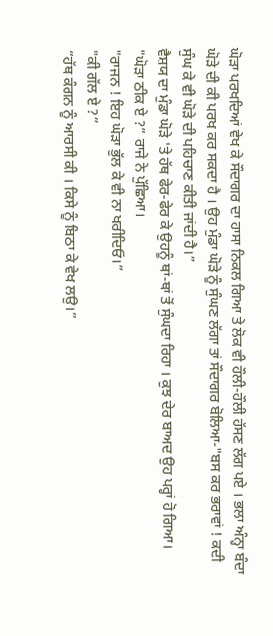ਘੋੜਾ ਪਰਖਦਿਆਂ ਵੇਖ ਕੇ ਸੌਦਾਗਰ ਦਾ ਹਾਸਾ ਨਿਕਲ ਗਿਆ ਤੇ ਲੋਕ ਵੀ ਹੌਲੀ-ਹੌਲੀ ਹੱਸਣ ਲੱਗ ਪਏ । ਭਲਾ ਅੰਨ੍ਹਾ ਬੰਦਾ ਘੋੜੇ ਦੀ ਕੀ ਪਰਖ ਕਰ ਸਕਦਾ ਹੈ । ਉਹ ਮੁੰਡਾ ਘੋੜੇ ਨੂੰ ਸੁੰਘਣ ਲੱਗਾ ਤਾਂ ਸੌਦਾਗਰ ਬੋਲਿਆ-"ਬਸ ਕਰ ਭਰਾਵਾਂ ! ਕਦੀ ਸੁੰਘ ਕੇ ਵੀ ਘੋੜੇ ਦੀ ਪਹਿਚਾਣ ਕੀਤੀ ਜਾਂਦੀ ਹੈ।”
ਵੈਸ਼ਯ ਦਾ ਮੁੰਡਾ ਘੋੜੇ 'ਤੇ ਹੱਥ ਫੇਰ-ਫੇਰ ਕੇ ਉਹਨੂੰ ਥਾਂ-ਥਾਂ ਤੋਂ ਸੁੰਘਦਾ ਰਿਹਾ । ਕੁਝ ਦੇਰ ਬਾਅਦ ਉਹ ਪਰ੍ਹਾਂ ਹੋ ਗਿਆ।
"ਘੋੜਾ ਠੀਕ ਏ ?” ਰਾਜੇ ਨੇ ਪੁੱਛਿਆ।
"ਰਾਜਨ ! ਇਹ ਘੋੜਾ ਭੁੱਲ ਕੇ ਵੀ ਨਾ ਖਰੀਦਿਓ।”
"ਕੀ ਗੱਲ ਏ ?”
“ਹੱਥ ਕੰਗਨ ਨੂੰ ਆਰਸੀ ਕੀ । ਕਿਸੇ ਨੂੰ ਬਿਠਾ ਕੇ ਵੇਖ ਲਉ।”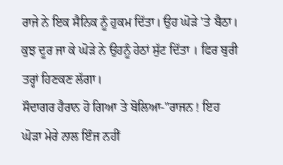ਰਾਜੇ ਨੇ ਇਕ ਸੈਨਿਕ ਨੂੰ ਹੁਕਮ ਦਿੱਤਾ। ਉਹ ਘੋੜੇ 'ਤੇ ਬੈਠਾ। ਕੁਝ ਦੂਰ ਜਾ ਕੇ ਘੋੜੇ ਨੇ ਉਹਨੂੰ ਹੇਠਾਂ ਸੁੱਟ ਦਿੱਤਾ । ਫਿਰ ਬੁਰੀ ਤਰ੍ਹਾਂ ਹਿਣਕਣ ਲੱਗਾ।
ਸੌਦਾਗਰ ਹੈਰਾਨ ਹੋ ਗਿਆ ਤੇ ਬੋਲਿਆ-"ਰਾਜਨ ! ਇਹ ਘੋੜਾ ਮੇਰੇ ਨਾਲ ਇੰਜ ਨਹੀਂ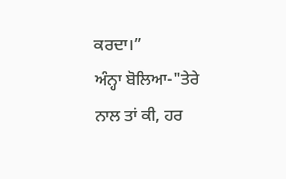ਕਰਦਾ।”
ਅੰਨ੍ਹਾ ਬੋਲਿਆ-"ਤੇਰੇ ਨਾਲ ਤਾਂ ਕੀ, ਹਰ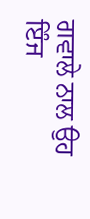ਗਵਾਲੇ ਨਾਲ ਉਹ ਇੰਜ